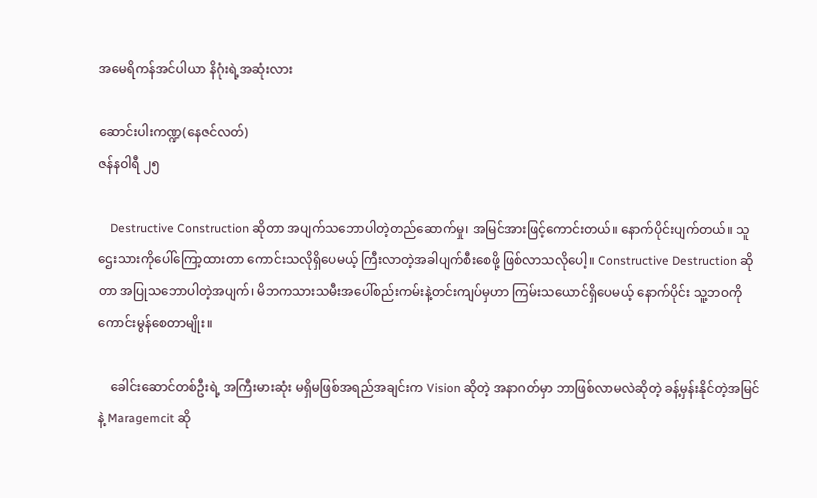အမေရိကန်အင်ပါယာ နိဂုံးရဲ့အဆုံးလား

ဆောင်းပါးကဏ္ဍ(နေဇင်လတ်)
ဇန်နဝါရီ ၂၅

    Destructive Construction ဆိုတာ အပျက်သဘောပါတဲ့တည်ဆောက်မှု၊ အမြင်အားဖြင့်ကောင်းတယ်။ နောက်ပိုင်းပျက်တယ်။ သူဌေးသားကိုပေါ်ကြော့ထားတာ ကောင်းသလိုရှိပေမယ့် ကြီးလာတဲ့အခါပျက်စီးစေဖို့ ဖြစ်လာသလိုပေါ့။ Constructive Destruction ဆိုတာ အပြုသဘောပါတဲ့အပျက်၊ မိဘကသားသမီးအပေါ်စည်းကမ်းနဲ့တင်းကျပ်မှဟာ ကြမ်းသယောင်ရှိပေမယ့် နောက်ပိုင်း သူ့ဘဝကို ကောင်းမွန်စေတာမျိုး။

    ခေါင်းဆောင်တစ်ဦးရဲ့ အကြီးမားဆုံး မရှိမဖြစ်အရည်အချင်းက Vision ဆိုတဲ့ အနာဂတ်မှာ ဘာဖြစ်လာမလဲဆိုတဲ့ ခန့်မှန်းနိုင်တဲ့အမြင်နဲ့ Maragemcit ဆို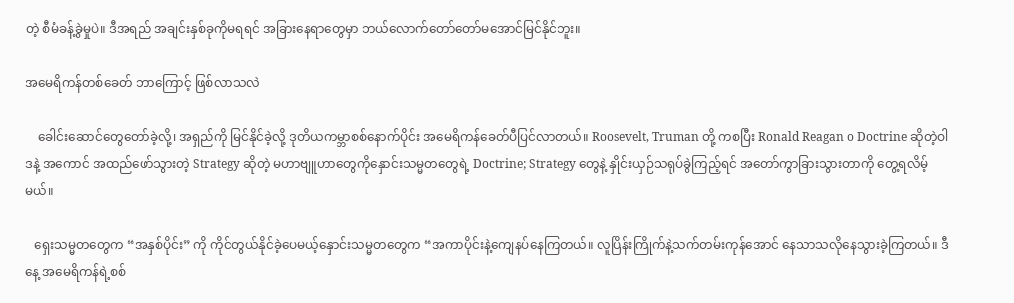တဲ့ စီမံခန့်ခွဲမှုပဲ။ ဒီအရည် အချင်းနှစ်ခုကိုမရရင် အခြားနေရာတွေမှာ ဘယ်လောက်တော်တော်မအောင်မြင်နိုင်ဘူး။

အမေရိကန်တစ်ခေတ် ဘာကြောင့် ဖြစ်လာသလဲ

    ခေါင်းဆောင်တွေတော်ခဲ့လို့၊ အရှည်ကို မြင်နိုင်ခဲ့လို့ ဒုတိယကမ္ဘာစစ်နောက်ပိုင်း အမေရိကန်ခေတ်ပီပြင်လာတယ်။ Roosevelt, Truman တို့ ကစပြီး Ronald Reagan o Doctrine ဆိုတဲ့ဝါဒနဲ့ အကောင် အထည်ဖော်သွားတဲ့ Strategy ဆိုတဲ့ မဟာဗျူဟာတွေကိုနှောင်းသမ္မတတွေရဲ့ Doctrine; Strategy တွေနဲ့ နှိုင်းယှဉ်သရုပ်ခွဲကြည့်ရင် အတော်ကွာခြားသွားတာကို တွေ့ရလိမ့်မယ်။

   ရှေးသမ္မတတွေက “အနှစ်ပိုင်း” ကို ကိုင်တွယ်နိုင်ခဲ့ပေမယ့်နှောင်းသမ္မတတွေက “အကာပိုင်းနဲ့ကျေနပ်နေကြတယ်။ လူပြိန်းကြိုက်နဲ့သက်တမ်းကုန်အောင် နေသာသလိုနေသွားခဲ့ကြတယ်။ ဒီနေ့ အမေရိကန်ရဲ့စစ်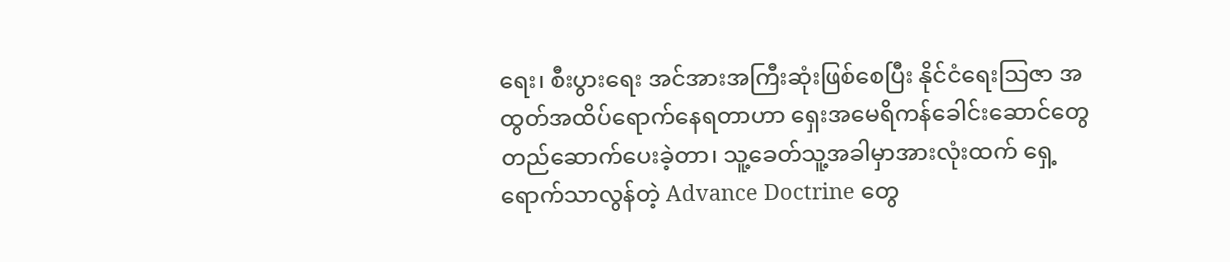ရေး၊ စီးပွားရေး အင်အားအကြီးဆုံးဖြစ်စေပြီး နိုင်ငံရေးသြဇာ အထွတ်အထိပ်ရောက်နေရတာဟာ ရှေးအမေရိကန်ခေါင်းဆောင်တွေတည်ဆောက်ပေးခဲ့တာ၊ သူ့ခေတ်သူ့အခါမှာအားလုံးထက် ရှေ့ရောက်သာလွန်တဲ့ Advance Doctrine တွေ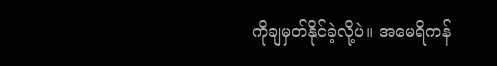ကိုချမှတ်နိုင်ခဲ့လို့ပဲ။ အမေရိကန်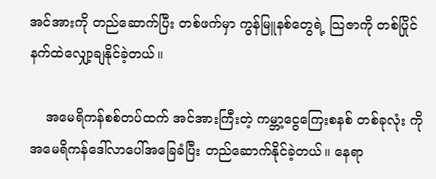အင်အားကို တည်ဆောက်ပြီး တစ်ဖက်မှာ ကွန်မြူနစ်တွေရဲ့ သြဇာကို တစ်ပြိုင်နက်ထဲလျှော့ချနိုင်ခဲ့တယ်။

    အမေရိကန်စစ်တပ်ထက် အင်အားကြီးတဲ့ ကမ္ဘာ့ငွေကြေးစနစ် တစ်ခုလုံး ကို အမေရိကန်ဒေါ်လာပေါ်အခြေခံပြီး တည်ဆောက်နိုင်ခဲ့တယ်။ နေရာ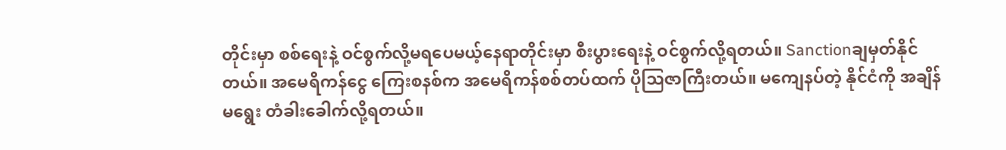တိုင်းမှာ စစ်ရေးနဲ့ ဝင်စွက်လို့မရပေမယ့်နေရာတိုင်းမှာ စီးပွားရေးနဲ့ ဝင်စွက်လို့ရတယ်။ Sanctionချမှတ်နိုင်တယ်။ အမေရိကန်ငွေ ကြေးစနစ်က အမေရိကန်စစ်တပ်ထက် ပိုဩဇာကြီးတယ်။ မကျေနပ်တဲ့ နိုင်ငံကို အချိန်မရွေး တံခါးခေါက်လို့ရတယ်။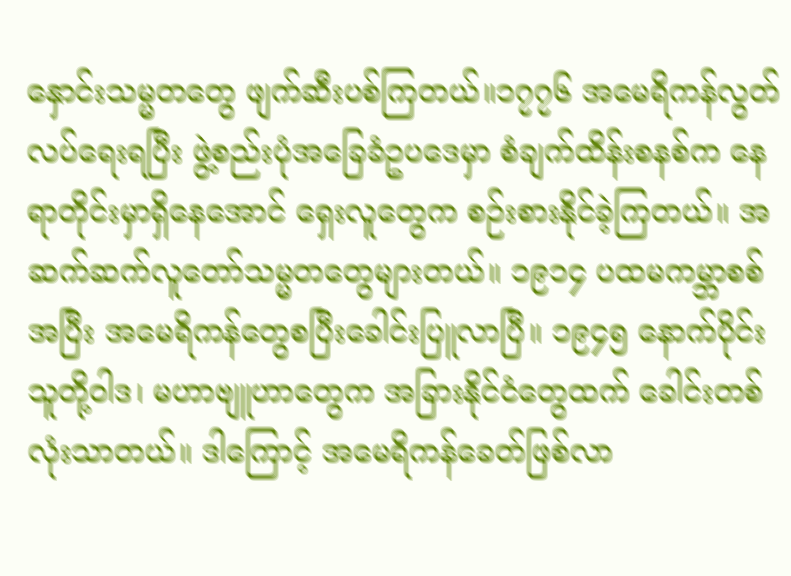နှောင်းသမ္မတတွေ ဖျက်ဆီးပစ်ကြတယ်။၁၇၇၆ အမေရိကန်လွတ်လပ်ရေးရပြီး ဖွဲ့စည်းပုံအခြေခံဥပဒေမှာ စံချက်ထိန်းစနစ်က နေရာတိုင်းမှာရှိနေအောင် ရှေးလူတွေက စဉ်းစားနိုင်ခဲ့ကြတယ်။ အဆက်ဆက်လူတော်သမ္မတတွေများတယ်။ ၁၉၁၄ ပထမကမ္ဘာစစ်အပြီး အမေရိကန်တွေစပြီးခေါင်းပြူလာပြီ။ ၁၉၄၅ နောက်ပိုင်းသူတို့ဝါဒ၊ မဟာဗျူဟာတွေက အခြားနိုင်ငံတွေထက် ခေါင်းတစ်လုံးသာတယ်။ ဒါကြောင့် အမေရိကန်ခေတ်ဖြစ်လာ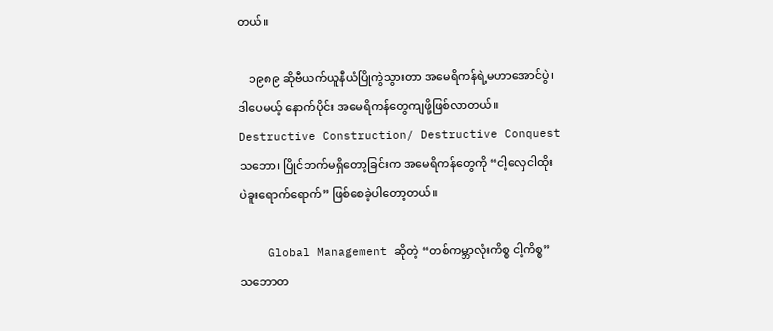တယ်။

    ၁၉၈၉ ဆိုဗီယက်ယူနီယံပြိုကွဲသွားတာ အမေရိကန်ရဲ့မဟာအောင်ပွဲ၊ ဒါပေမယ့် နောက်ပိုင်း အမေရိကန်တွေကျဖို့ဖြစ်လာတယ်။ Destructive Construction/ Destructive Conquest သဘော၊ ပြိုင်ဘက်မရှိတော့ခြင်းက အမေရိကန်တွေကို “ငါ့လှေငါထိုး ပဲခူးရောက်ရောက်” ဖြစ်စေခဲ့ပါတော့တယ်။

    Global Management ဆိုတဲ့ “တစ်ကမ္ဘာလုံးကိစ္စ ငါ့ကိစ္စ” သဘောတ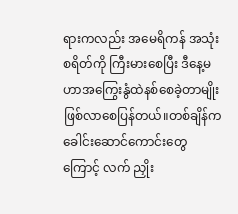ရားကလည်း အမေရိကန် အသုံး စရိတ်ကို ကြီးမားစေပြီး ဒီနေ့မဟာအကြွေးနွံထဲနစ်စေခဲ့တာမျိုး ဖြစ်လာစေပြန်တယ်။တစ်ချိန်က ခေါင်းဆောင်ကောင်းတွေကြောင့် လက် ညှိုး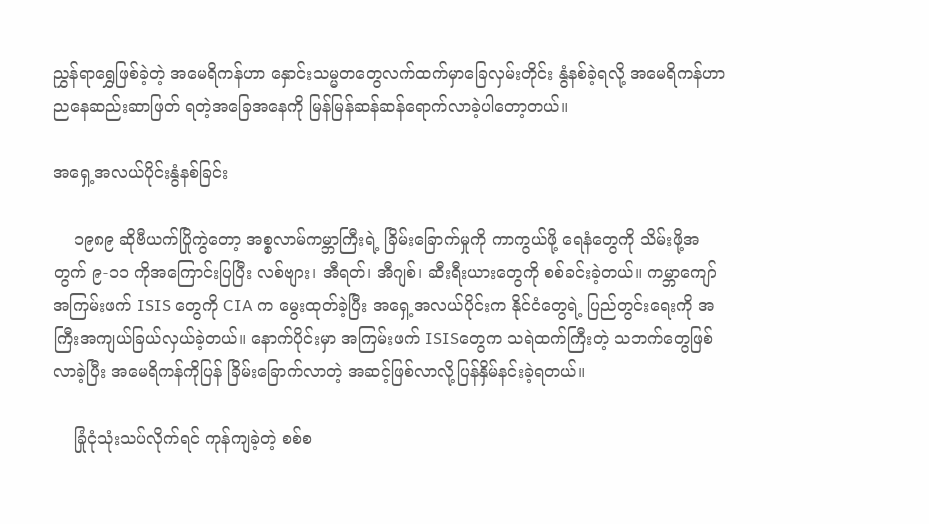ညွှန်ရာရွှေဖြစ်ခဲ့တဲ့ အမေရိကန်ဟာ နှောင်းသမ္မတတွေလက်ထက်မှာခြေလှမ်းတိုင်း နွံနစ်ခဲ့ရလို့ အမေရိကန်ဟာ ညနေဆည်းဆာဖြတ် ရတဲ့အခြေအနေကို မြန်မြန်ဆန်ဆန်ရောက်လာခဲ့ပါတော့တယ်။

အရှေ့အလယ်ပိုင်းနွံနစ်ခြင်း

    ၁၉၈၉ ဆိုဗီယက်ပြိုကွဲတော့ အစ္စလာမ်ကမ္ဘာကြီးရဲ့ ခြိမ်းခြောက်မှုကို ကာကွယ်ဖို့ ရေနံတွေကို သိမ်းဖို့အတွက် ၉-၁၁ ကိုအကြောင်းပြပြီး လစ်ဗျား၊ အီရတ်၊ အီဂျစ်၊ ဆီးရီးယားတွေကို စစ်ခင်းခဲ့တယ်။ ကမ္ဘာကျော်အကြမ်းဖက် ISIS တွေကို CIA က မွေးထုတ်ခဲ့ပြီး အရှေ့အလယ်ပိုင်းက နိုင်ငံတွေရဲ့ ပြည်တွင်းရေးကို အကြီးအကျယ်ခြယ်လှယ်ခဲ့တယ်။ နောက်ပိုင်းမှာ အကြမ်းဖက် ISISတွေက သရဲထက်ကြီးတဲ့ သဘက်တွေဖြစ်လာခဲ့ပြီး အမေရိကန်ကိုပြန် ခြိမ်းခြောက်လာတဲ့ အဆင့်ဖြစ်လာလို့ပြန်နှိမ်နင်းခဲ့ရတယ်။

    ခြုံငုံသုံးသပ်လိုက်ရင် ကုန်ကျခဲ့တဲ့ စစ်စ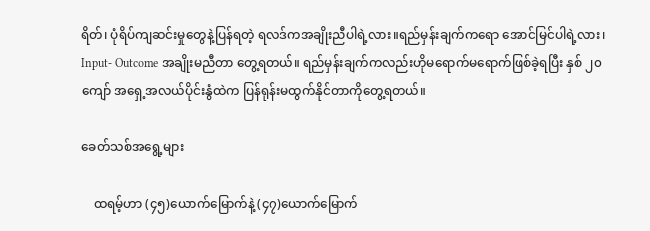ရိတ်၊ ပုံရိပ်ကျဆင်းမှုတွေနဲ့ပြန်ရတဲ့ ရလဒ်ကအချိုးညီပါရဲ့လား။ရည်မှန်းချက်ကရော အောင်မြင်ပါရဲ့လား၊ Input- Outcome အချိုးမညီတာ တွေ့ရတယ်။ ရည်မှန်းချက်ကလည်းဟိုမရောက်မရောက်ဖြစ်ခဲ့ရပြီး နှစ် ၂၀ ကျော် အရှေ့အလယ်ပိုင်းနွံထဲက ပြန်ရုန်းမထွက်နိုင်တာကိုတွေ့ရတယ်။

ခေတ်သစ်အရွေ့များ

    ထရမ့်ဟာ (၄၅)ယောက်မြောက်နဲ့ (၄၇)ယောက်မြောက်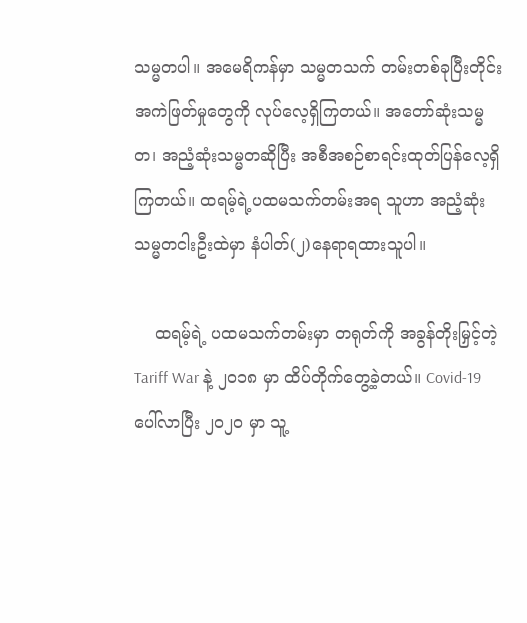သမ္မတပါ။ အမေရိကန်မှာ သမ္မတသက် တမ်းတစ်ခုပြီးတိုင်း အကဲဖြတ်မှုတွေကို လုပ်လေ့ရှိကြတယ်။ အတော်ဆုံးသမ္မတ၊ အညံ့ဆုံးသမ္မတဆိုပြီး အစီအစဉ်စာရင်းထုတ်ပြန်လေ့ရှိကြတယ်။ ထရမ့်ရဲ့ပထမသက်တမ်းအရ သူဟာ အညံ့ဆုံးသမ္မတငါးဦးထဲမှာ နံပါတ်(၂)နေရာရထားသူပါ။

    ထရမ့်ရဲ့ ပထမသက်တမ်းမှာ တရုတ်ကို အခွန်တိုးမြှင့်တဲ့ Tariff War နဲ့ ၂၀၁၈ မှာ ထိပ်တိုက်တွေ့ခဲ့တယ်။ Covid-19ပေါ်လာပြီး ၂၀၂၀ မှာ သူ့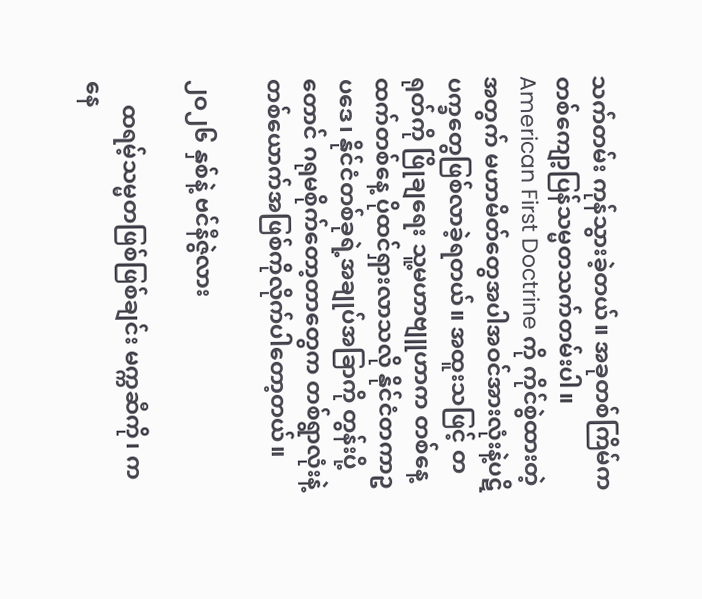သက်တမ်း ကုန်သွားခဲ့တယ်။ အခုတစ်ကြိမ်က တစ်ကျော့ပြန်သမ္မတသက်တမ်းပါ။ American First Doctrine ကို ကိုင်စွဲထားတဲ့အတွက် မဟာမိတ်တွေအပါအဝင်အားလုံးနဲ့ပဋိပက္ခတွေဖြစ်လာခဲ့ရတယ်။ အထူးသဖြင့် တရုတ်ကို ဖြိုချရေး သူ့မဟာဗျူဟာက တစ်နေ့ထက်တစ်နေ့ ပိုထင်ရှားလာသလို နိုင်ငံတကာဥပဒေ၊ နိုင်ငံတစ်ခုရဲ့အချုပ်အခြာကို တွန်းပို့တောင် ဂရုမစိုက်တော့တာတွေက တစ်ရွာလုံးနဲ့တစ်ယောက်အဖြစ်ကိုလိုက်ပါတော့တယ်။

၂ဝ၂၆ နှစ်နဲ့ ဗင်နီဇွဲလား

    ထရမ့်သမ္မတဖြစ်ဖြစ်ချင်း မက္ကဆီကို၊ ကနေ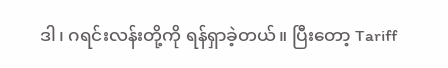ဒါ၊ ဂရင်းလန်းတို့ကို ရန်ရှာခဲ့တယ်။ ပြီးတော့ Tariff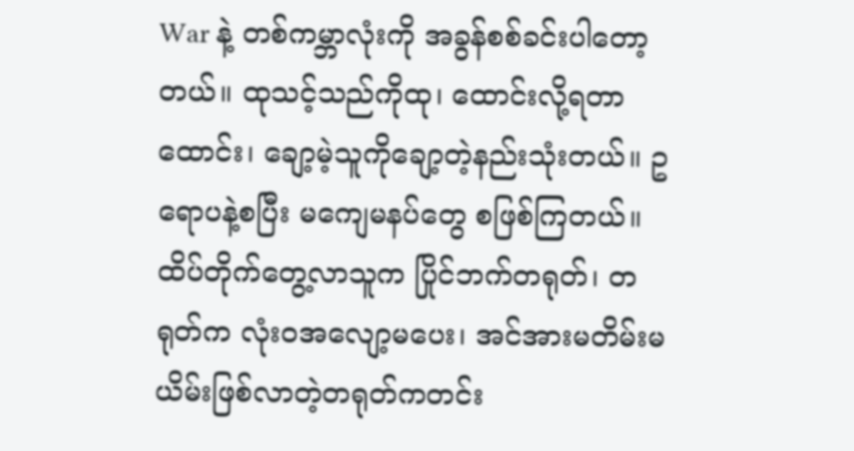War နဲ့ တစ်ကမ္ဘာလုံးကို အခွန်စစ်ခင်းပါတော့တယ်။ ထုသင့်သည်ကိုထု၊ ထောင်းလို့ရတာထောင်း၊ ချော့မဲ့သူကိုချော့တဲ့နည်းသုံးတယ်။ ဥရောပနဲ့စပြီး မကျေမနပ်တွေ စဖြစ်ကြတယ်။ ထိပ်တိုက်တွေ့လာသူက ပြိုင်ဘက်တရုတ်၊ တရုတ်က လုံးဝအလျော့မပေး၊ အင်အားမတိမ်းမယိမ်းဖြစ်လာတဲ့တရုတ်ကတင်း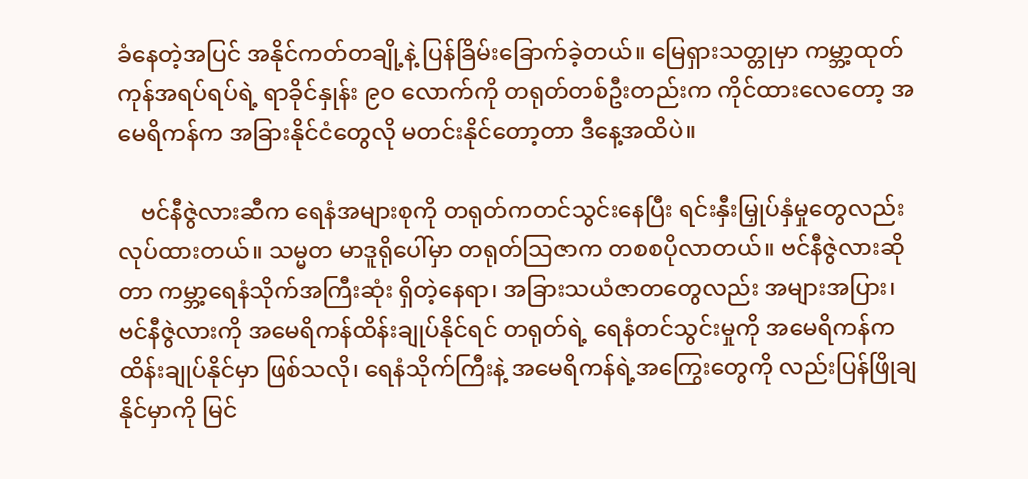ခံနေတဲ့အပြင် အနိုင်ကတ်တချို့နဲ့ ပြန်ခြိမ်းခြောက်ခဲ့တယ်။ မြေရှားသတ္တုမှာ ကမ္ဘာ့ထုတ်ကုန်အရပ်ရပ်ရဲ့ ရာခိုင်နှုန်း ၉ဝ လောက်ကို တရုတ်တစ်ဦးတည်းက ကိုင်ထားလေတော့ အမေရိကန်က အခြားနိုင်ငံတွေလို မတင်းနိုင်တော့တာ ဒီနေ့အထိပဲ။

    ဗင်နီဇွဲလားဆီက ရေနံအများစုကို တရုတ်ကတင်သွင်းနေပြီး ရင်းနှီးမြှုပ်နှံမှုတွေလည်း လုပ်ထားတယ်။ သမ္မတ မာဒူရိုပေါ်မှာ တရုတ်သြဇာက တစစပိုလာတယ်။ ဗင်နီဇွဲလားဆိုတာ ကမ္ဘာ့ရေနံသိုက်အကြီးဆုံး ရှိတဲ့နေရာ၊ အခြားသယံဇာတတွေလည်း အများအပြား၊ ဗင်နီဇွဲလားကို အမေရိကန်ထိန်းချုပ်နိုင်ရင် တရုတ်ရဲ့ ရေနံတင်သွင်းမှုကို အမေရိကန်က ထိန်းချုပ်နိုင်မှာ ဖြစ်သလို၊ ရေနံသိုက်ကြီးနဲ့ အမေရိကန်ရဲ့အကြွေးတွေကို လည်းပြန်ဖြိုချနိုင်မှာကို မြင်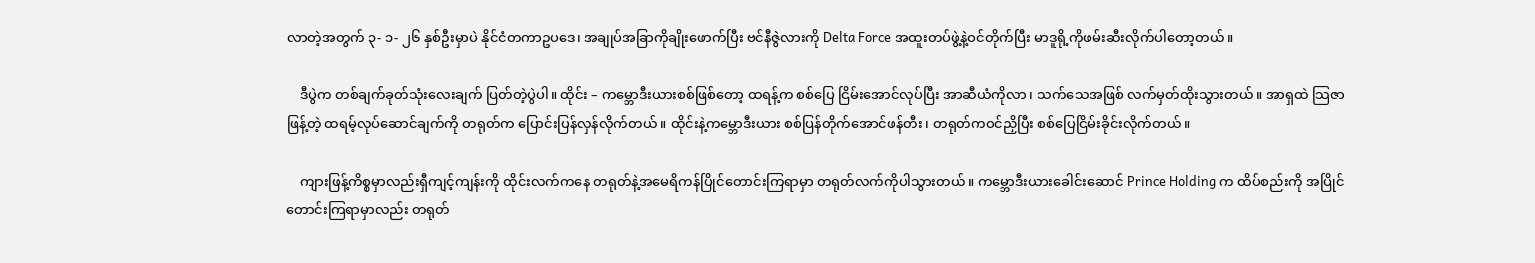လာတဲ့အတွက် ၃- ၁- ၂၆ နှစ်ဦးမှာပဲ နိုင်ငံတကာဥပဒေ၊ အချုပ်အခြာကိုချိုးဖောက်ပြီး ဗင်နီဇွဲလားကို Delta Force အထူးတပ်ဖွဲ့နဲ့ဝင်တိုက်ပြီး မာဒူရို့ကိုဖမ်းဆီးလိုက်ပါတော့တယ်။

    ဒီပွဲက တစ်ချက်ခုတ်သုံးလေးချက် ပြတ်တဲ့ပွဲပါ။ ထိုင်း – ကမ္ဘောဒီးယားစစ်ဖြစ်တော့ ထရန့်က စစ်ပြေ ငြိမ်းအောင်လုပ်ပြီး အာဆီယံကိုလာ၊ သက်သေအဖြစ် လက်မှတ်ထိုးသွားတယ်။ အာရှထဲ သြဇာဖြန့်တဲ့ ထရမ့်လုပ်ဆောင်ချက်ကို တရုတ်က ပြောင်းပြန်လှန်လိုက်တယ်။ ထိုင်းနဲ့ကမ္ဘောဒီးယား စစ်ပြန်တိုက်အောင်ဖန်တီး၊ တရုတ်ကဝင်ညှိပြီး စစ်ပြေငြိမ်းခိုင်းလိုက်တယ်။

    ကျားဖြန့်ကိစ္စမှာလည်းရှီကျင့်ကျန်းကို ထိုင်းလက်ကနေ တရုတ်နဲ့အမေရိကန်ပြိုင်တောင်းကြရာမှာ တရုတ်လက်ကိုပါသွားတယ်။ ကမ္ဘောဒီးယားခေါင်းဆောင် Prince Holding က ထိပ်စည်းကို အပြိုင်တောင်းကြရာမှာလည်း တရုတ်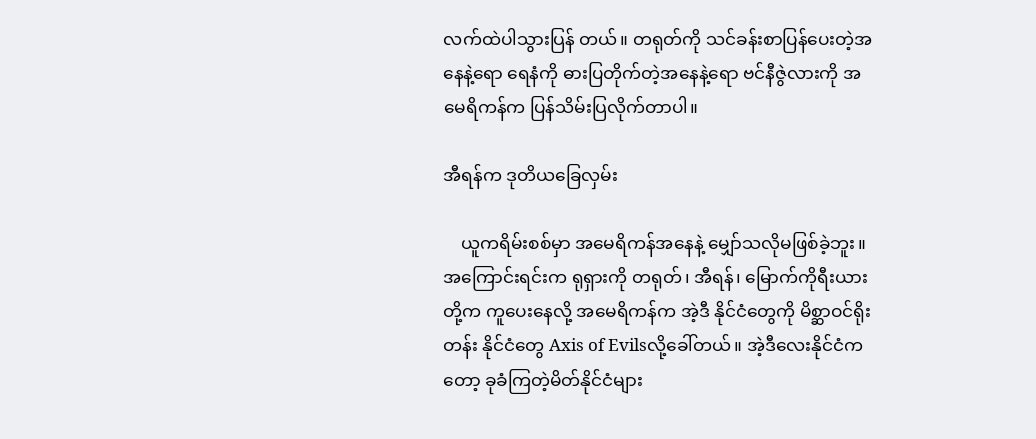လက်ထဲပါသွားပြန် တယ်။ တရုတ်ကို သင်ခန်းစာပြန်ပေးတဲ့အနေနဲ့ရော ရေနံကို ဓားပြတိုက်တဲ့အနေနဲ့ရော ဗင်နီဇွဲလားကို အမေရိကန်က ပြန်သိမ်းပြလိုက်တာပါ။

အီရန်က ဒုတိယခြေလှမ်း

    ယူကရိမ်းစစ်မှာ အမေရိကန်အနေနဲ့ မျှော်သလိုမဖြစ်ခဲ့ဘူး။ အကြောင်းရင်းက ရုရှားကို တရုတ်၊ အီရန်၊ မြောက်ကိုရီးယားတို့က ကူပေးနေလို့ အမေရိကန်က အဲ့ဒီ နိုင်ငံတွေကို မိစ္ဆာဝင်ရိုးတန်း နိုင်ငံတွေ Axis of Evilsလို့ခေါ်တယ်။ အဲ့ဒီလေးနိုင်ငံကတော့ ခုခံကြတဲ့မိတ်နိုင်ငံများ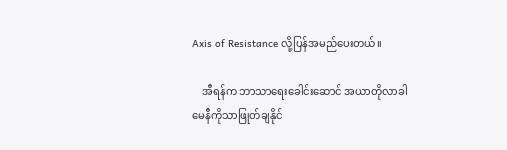Axis of Resistance လို့ပြန်အမည်ပေးတယ်။

    အီရန်က ဘာသာရေးခေါင်းဆောင် အယာတိုလာခါမေနီကိုသာဖြုတ်ချနိုင်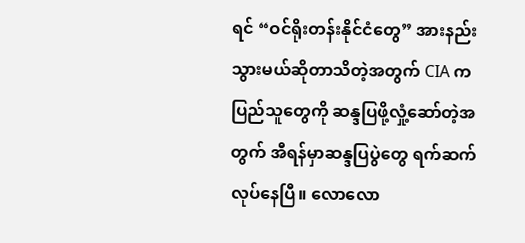ရင် “ဝင်ရိုးတန်းနိုင်ငံတွေ” အားနည်းသွားမယ်ဆိုတာသိတဲ့အတွက် CIA က ပြည်သူတွေကို ဆန္ဒပြဖို့လှုံ့ဆော်တဲ့အတွက် အီရန်မှာဆန္ဒပြပွဲတွေ ရက်ဆက်လုပ်နေပြီ။ လောလော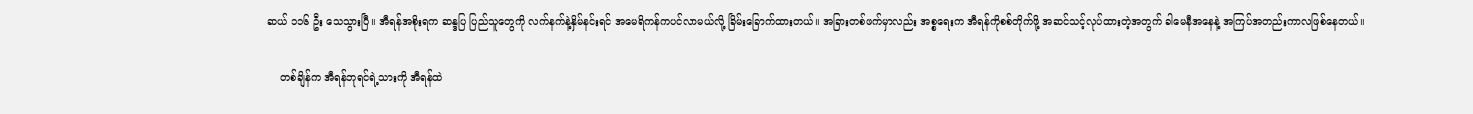ဆယ် ၁၁၆ ဦး သေသွားပြီ။ အီရန်အစိုးရက ဆန္ဒပြ ပြည်သူတွေကို လက်နက်နဲ့နှိမ်နင်းရင် အမေရိကန်ကပင်လာမယ်လို့ ခြိမ်းခြောက်ထားတယ်။ အခြားတစ်ဖက်မှာလည်း အစ္စရေးက အီရန်ကိုစစ်တိုက်ဖို့ အဆင်သင့်လုပ်ထားတဲ့အတွက် ခါမေနီအနေနဲ့ အကြပ်အတည်းကာလဖြစ်နေတယ်။

    တစ်ချိန်က အီရန်ဘုရင်ရဲ့သားကို အီရန်ထဲ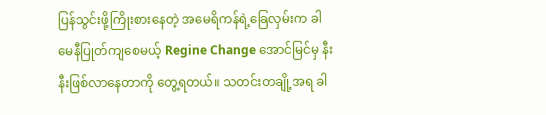ပြန်သွင်းဖို့ကြိုးစားနေတဲ့ အမေရိကန်ရဲ့ခြေလှမ်းက ခါမေနီပြုတ်ကျစေမယ့် Regine Change အောင်မြင်မှ နီးနီးဖြစ်လာနေတာကို တွေ့ရတယ်။ သတင်းတချို့အရ ခါ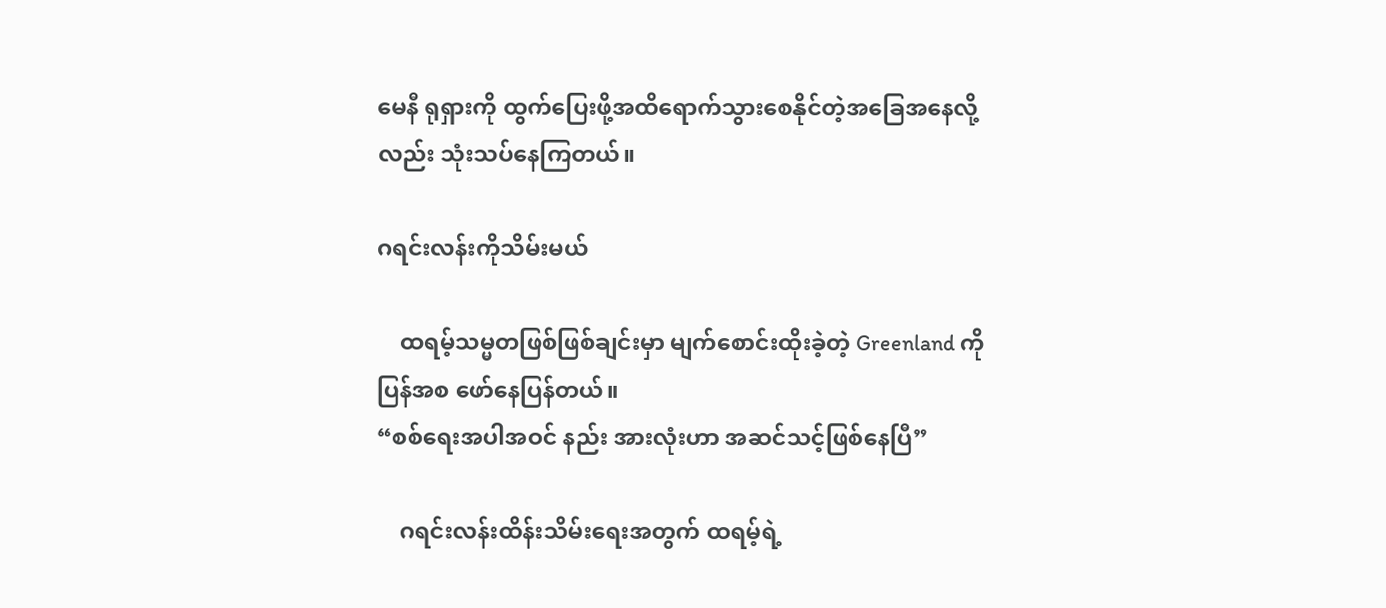မေနီ ရုရှားကို ထွက်ပြေးဖို့အထိရောက်သွားစေနိုင်တဲ့အခြေအနေလို့လည်း သုံးသပ်နေကြတယ်။

ဂရင်းလန်းကိုသိမ်းမယ်

    ထရမ့်သမ္မတဖြစ်ဖြစ်ချင်းမှာ မျက်စောင်းထိုးခဲ့တဲ့ Greenland ကိုပြန်အစ ဖော်နေပြန်တယ်။
“စစ်ရေးအပါအဝင် နည်း အားလုံးဟာ အဆင်သင့်ဖြစ်နေပြီ”

    ဂရင်းလန်းထိန်းသိမ်းရေးအတွက် ထရမ့်ရဲ့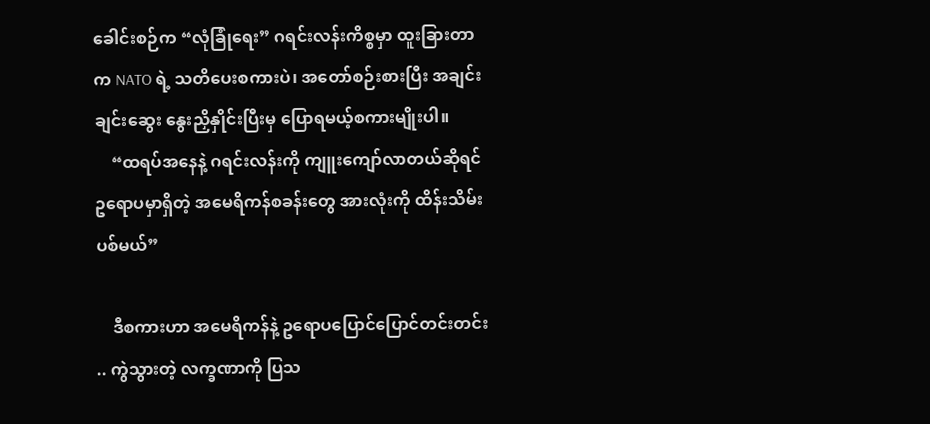ခေါင်းစဉ်က “လုံခြုံရေး” ဂရင်းလန်းကိစ္စမှာ ထူးခြားတာက NATO ရဲ့ သတိပေးစကားပဲ၊ အတော်စဉ်းစားပြီး အချင်းချင်းဆွေး နွေးညှိနှိုင်းပြီးမှ ပြောရမယ့်စကားမျိုးပါ။
    “ထရပ်အနေနဲ့ ဂရင်းလန်းကို ကျူးကျော်လာတယ်ဆိုရင် ဥရောပမှာရှိတဲ့ အမေရိကန်စခန်းတွေ အားလုံးကို ထိန်းသိမ်းပစ်မယ်”

    ဒီစကားဟာ အမေရိကန်နဲ့ ဥရောပပြောင်ပြောင်တင်းတင်း .. ကွဲသွားတဲ့ လက္ခဏာကို ပြသ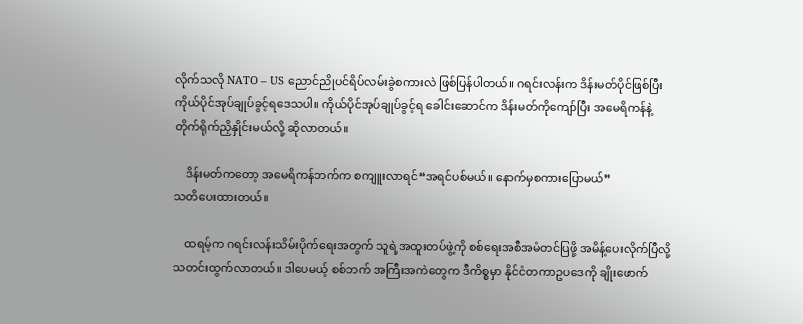လိုက်သလို NATO – US ညောင်ညိုပင်ရိပ်လမ်းခွဲစကားလဲ ဖြစ်ပြန်ပါတယ်။ ဂရင်းလန်းက ဒိန်းမတ်ပိုင်ဖြစ်ပြီး ကိုယ်ပိုင်အုပ်ချုပ်ခွင့်ရဒေသပါ။ ကိုယ်ပိုင်အုပ်ချုပ်ခွင့်ရ ခေါင်းဆောင်က ဒိန်းမတ်ကိုကျော်ပြီး အမေရိကန်နဲ့ တိုက်ရိုက်ညှိနှိုင်းမယ်လို့ ဆိုလာတယ်။

    ဒိန်းမတ်ကတော့ အမေရိကန်ဘက်က စကျူးလာရင်“အရင်ပစ်မယ်။ နောက်မှစကားပြောမယ်”
သတိပေးထားတယ်။

    ထရမ့်က ဂရင်းလန်းသိမ်းပိုက်ရေးအတွက် သူရဲ့အထူးတပ်ဖွဲ့ကို စစ်ရေးအစီအမံတင်ပြဖို့ အမိန့်ပေးလိုက်ပြီလို့ သတင်းထွက်လာတယ်။ ဒါပေမယ့် စစ်ဘက် အကြီးအကဲတွေက ဒီကိစ္စမှာ နိုင်ငံတကာဥပဒေကို ချိုးဖောက်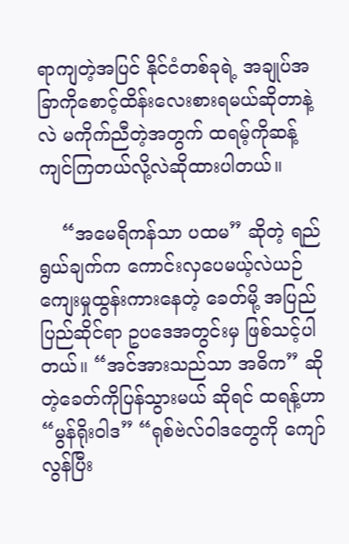ရာကျတဲ့အပြင် နိုင်ငံတစ်ခုရဲ့ အချုပ်အခြာကိုစောင့်ထိန်းလေးစားရမယ်ဆိုတာနဲ့လဲ မကိုက်ညီတဲ့အတွက် ထရမ့်ကိုဆန့်ကျင်ကြတယ်လို့လဲဆိုထားပါတယ်။

    “အမေရိကန်သာ ပထမ” ဆိုတဲ့ ရည်ရွယ်ချက်က ကောင်းလှပေမယ့်လဲယဉ်ကျေးမှုထွန်းကားနေတဲ့ ခေတ်မို့ အပြည်ပြည်ဆိုင်ရာ ဥပဒေအတွင်းမှ ဖြစ်သင့်ပါတယ်။ “အင်အားသည်သာ အဓိက” ဆိုတဲ့ခေတ်ကိုပြန်သွားမယ် ဆိုရင် ထရန့်ဟာ “မွန်ရိုးဝါဒ” “ရုစ်ဗဲလ်ဝါဒတွေကို ကျော်လွန်ပြီး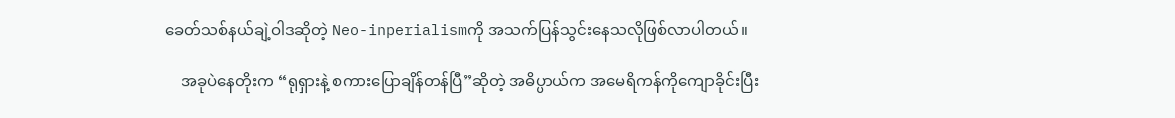ခေတ်သစ်နယ်ချဲ့ဝါဒဆိုတဲ့ Neo-inperialismကို အသက်ပြန်သွင်းနေသလိုဖြစ်လာပါတယ်။

    အခုပဲနေတိုးက “ရုရှားနဲ့ စကားပြောချိန်တန်ပြီ”ဆိုတဲ့ အဓိပ္ပာယ်က အမေရိကန်ကိုကျောခိုင်းပြီး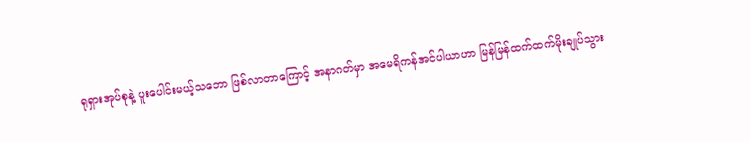ရုရှားအုပ်စုနဲ့ ပူးပေါင်းမယ့်သဘော ဖြစ်လာတာကြောင့် အနာဂတ်မှာ အမေရိကန်အင်ပါယာဟာ မြန်မြန်ထက်ထက်မိုးချုပ်သွား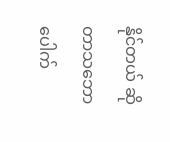နိုင်တယ် ဆိုတာသဘောပေါက်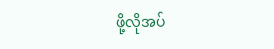ဖို့လိုအပ်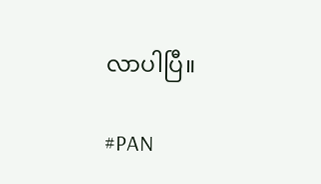လာပါပြီ။

#PAN